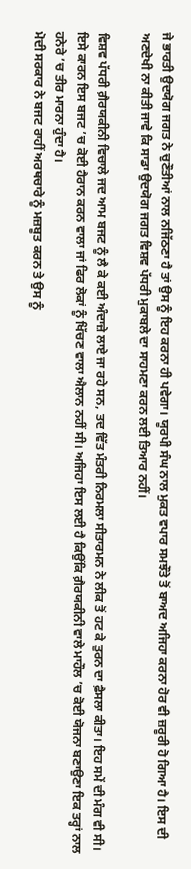ਜੇ ਭਾਰਤੀ ਉਦਯੋਗ ਜਗਤ ਨੇ ਚੁਣੌਤੀਆਂ ਨਾਲ ਨਜਿੱਠਣਾ ਹੈ ਤਾਂ ਉਸ ਨੂੰ ਇਹ ਕਰਨਾ ਹੀ ਪਵੇਗਾ। ਯੂਰਪੀ ਸੰਘ ਨਾਲ ਮੁਕਤ ਵਪਾਰ ਸਮਝੌਤੇ ਤੋਂ ਬਾਅਦ ਅਜਿਹਾ ਕਰਨਾ ਹੋਰ ਵੀ ਜ਼ਰੂਰੀ ਹੋ ਗਿਆ ਹੈ। ਇਸ ਦੀ ਅਣਦੇਖੀ ਨਾ ਕੀਤੀ ਜਾਵੇ ਕਿ ਸਾਡਾ ਉਦਯੋਗ ਜਗਤ ਵਿਸ਼ਵ ਪੱਧਰੀ ਮੁਕਾਬਲੇ ਦਾ ਸਾਹਮਣਾ ਕਰਨ ਲਈ ਤਿਆਰ ਨਹੀਂ।

ਵਿਸ਼ਵ ਪੱਧਰੀ ਗ਼ੈਰਯਕੀਨੀ ਵਿਚਾਲੇ ਜਦ ਆਮ ਬਜਟ ਨੂੰ ਲੈ ਕੇ ਕਈ ਅੰਦਾਜ਼ੇ ਲਾਏ ਜਾ ਰਹੇ ਸਨ, ਤਦ ਵਿੱਤ ਮੰਤਰੀ ਨਿਰਮਲਾ ਸੀਤਾਰਮਨ ਨੇ ਲੀਕ ਤੋਂ ਹਟ ਕੇ ਤੁਰਨ ਦਾ ਫ਼ੈਸਲਾ ਕੀਤਾ। ਇਹ ਸਮੇਂ ਦੀ ਮੰਗ ਵੀ ਸੀ। ਇਸੇ ਕਾਰਨ ਇਸ ਬਜਟ ’ਚ ਕੋਈ ਹੈਰਾਨ ਕਰਨ ਵਾਲਾ ਜਾਂ ਫਿਰ ਲੋਕਾਂ ਨੂੰ ਖਿੱਚਣ ਵਾਲਾ ਐਲਾਨ ਨਹੀਂ ਸੀ। ਅਜਿਹਾ ਇਸ ਲਈ ਹੈ ਕਿਉਂਕਿ ਗ਼ੈਰਯਕੀਨੀ ਵਾਲੇ ਮਾਹੌਲ ’ਚ ਕੋਈ ਯੋਜਨਾ ਬਣਾਉਣਾ ਇਕ ਤਰ੍ਹਾਂ ਨਾਲ ਹਨੇਰੇ ’ਚ ਤੀਰ ਮਾਰਨਾ ਹੁੰਦਾ ਹੈ।
ਮੋਦੀ ਸਰਕਾਰ ਨੇ ਬਜਟ ਰਾਹੀਂ ਅਰਥਚਾਰੇ ਨੂੰ ਮਜ਼ਬੂਤ ਕਰਨ ਤੇ ਉਸ ਨੂੰ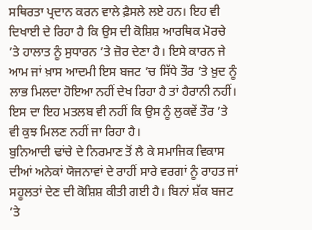ਸਥਿਰਤਾ ਪ੍ਰਦਾਨ ਕਰਨ ਵਾਲੇ ਫ਼ੈਸਲੇ ਲਏ ਹਨ। ਇਹ ਵੀ ਦਿਖਾਈ ਦੇ ਰਿਹਾ ਹੈ ਕਿ ਉਸ ਦੀ ਕੋਸ਼ਿਸ਼ ਆਰਥਿਕ ਮੋਰਚੇ ’ਤੇ ਹਾਲਾਤ ਨੂੰ ਸੁਧਾਰਨ ’ਤੇ ਜ਼ੋਰ ਦੇਣਾ ਹੈ। ਇਸੇ ਕਾਰਨ ਜੇ ਆਮ ਜਾਂ ਖ਼ਾਸ ਆਦਮੀ ਇਸ ਬਜਟ ’ਚ ਸਿੱਧੇ ਤੌਰ ’ਤੇ ਖ਼ੁਦ ਨੂੰ ਲਾਭ ਮਿਲਦਾ ਹੋਇਆ ਨਹੀਂ ਦੇਖ ਰਿਹਾ ਹੈ ਤਾਂ ਹੈਰਾਨੀ ਨਹੀਂ। ਇਸ ਦਾ ਇਹ ਮਤਲਬ ਵੀ ਨਹੀਂ ਕਿ ਉਸ ਨੂੰ ਲੁਕਵੇਂ ਤੌਰ ’ਤੇ ਵੀ ਕੁਝ ਮਿਲਣ ਨਹੀਂ ਜਾ ਰਿਹਾ ਹੈ।
ਬੁਨਿਆਦੀ ਢਾਂਚੇ ਦੇ ਨਿਰਮਾਣ ਤੋਂ ਲੈ ਕੇ ਸਮਾਜਿਕ ਵਿਕਾਸ ਦੀਆਂ ਅਨੇਕਾਂ ਯੋਜਨਾਵਾਂ ਦੇ ਰਾਹੀਂ ਸਾਰੇ ਵਰਗਾਂ ਨੂੰ ਰਾਹਤ ਜਾਂ ਸਹੂਲਤਾਂ ਦੇਣ ਦੀ ਕੋਸ਼ਿਸ਼ ਕੀਤੀ ਗਈ ਹੈ। ਬਿਨਾਂ ਸ਼ੱਕ ਬਜਟ ’ਤੇ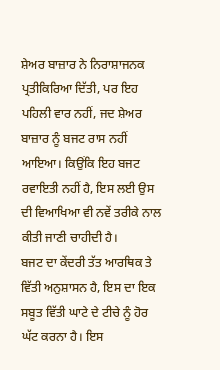ਸ਼ੇਅਰ ਬਾਜ਼ਾਰ ਨੇ ਨਿਰਾਸ਼ਾਜਨਕ ਪ੍ਰਤੀਕਿਰਿਆ ਦਿੱਤੀ, ਪਰ ਇਹ ਪਹਿਲੀ ਵਾਰ ਨਹੀਂ, ਜਦ ਸ਼ੇਅਰ ਬਾਜ਼ਾਰ ਨੂੰ ਬਜਟ ਰਾਸ ਨਹੀਂ ਆਇਆ। ਕਿਉਂਕਿ ਇਹ ਬਜਟ ਰਵਾਇਤੀ ਨਹੀਂ ਹੈ, ਇਸ ਲਈ ਉਸ ਦੀ ਵਿਆਖਿਆ ਵੀ ਨਵੇਂ ਤਰੀਕੇ ਨਾਲ ਕੀਤੀ ਜਾਣੀ ਚਾਹੀਦੀ ਹੈ।
ਬਜਟ ਦਾ ਕੇਂਦਰੀ ਤੱਤ ਆਰਥਿਕ ਤੇ ਵਿੱਤੀ ਅਨੁਸ਼ਾਸਨ ਹੈ, ਇਸ ਦਾ ਇਕ ਸਬੂਤ ਵਿੱਤੀ ਘਾਟੇ ਦੇ ਟੀਚੇ ਨੂੰ ਹੋਰ ਘੱਟ ਕਰਨਾ ਹੈ। ਇਸ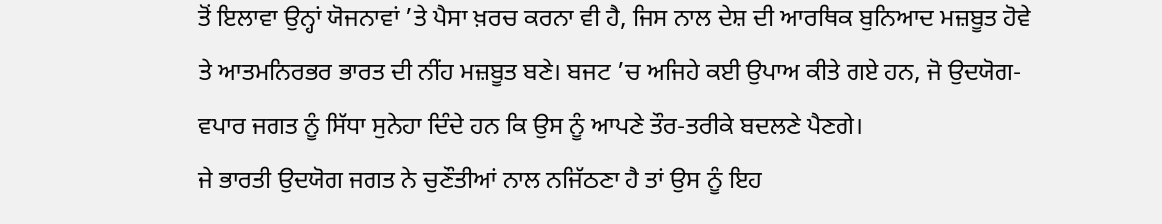ਤੋਂ ਇਲਾਵਾ ਉਨ੍ਹਾਂ ਯੋਜਨਾਵਾਂ ’ਤੇ ਪੈਸਾ ਖ਼ਰਚ ਕਰਨਾ ਵੀ ਹੈ, ਜਿਸ ਨਾਲ ਦੇਸ਼ ਦੀ ਆਰਥਿਕ ਬੁਨਿਆਦ ਮਜ਼ਬੂਤ ਹੋਵੇ ਤੇ ਆਤਮਨਿਰਭਰ ਭਾਰਤ ਦੀ ਨੀਂਹ ਮਜ਼ਬੂਤ ਬਣੇ। ਬਜਟ ’ਚ ਅਜਿਹੇ ਕਈ ਉਪਾਅ ਕੀਤੇ ਗਏ ਹਨ, ਜੋ ਉਦਯੋਗ-ਵਪਾਰ ਜਗਤ ਨੂੰ ਸਿੱਧਾ ਸੁਨੇਹਾ ਦਿੰਦੇ ਹਨ ਕਿ ਉਸ ਨੂੰ ਆਪਣੇ ਤੌਰ-ਤਰੀਕੇ ਬਦਲਣੇ ਪੈਣਗੇ।
ਜੇ ਭਾਰਤੀ ਉਦਯੋਗ ਜਗਤ ਨੇ ਚੁਣੌਤੀਆਂ ਨਾਲ ਨਜਿੱਠਣਾ ਹੈ ਤਾਂ ਉਸ ਨੂੰ ਇਹ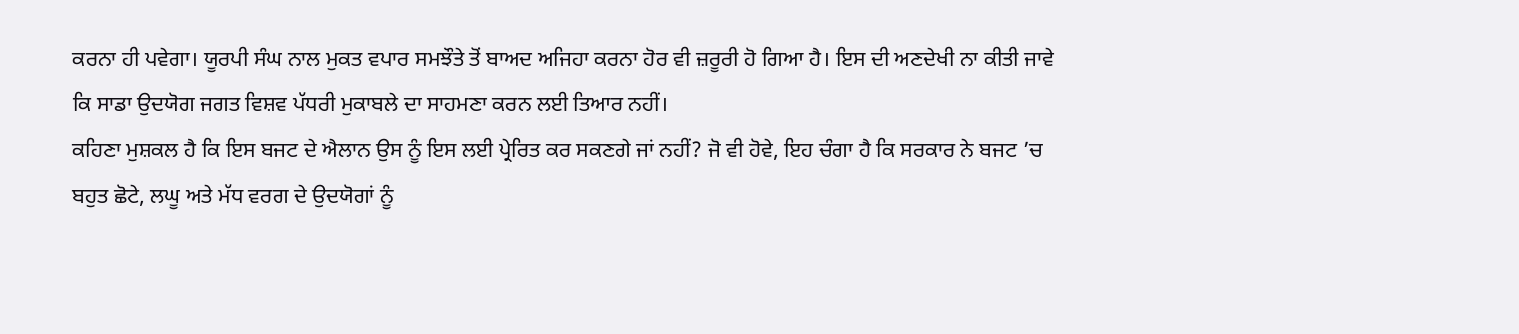ਕਰਨਾ ਹੀ ਪਵੇਗਾ। ਯੂਰਪੀ ਸੰਘ ਨਾਲ ਮੁਕਤ ਵਪਾਰ ਸਮਝੌਤੇ ਤੋਂ ਬਾਅਦ ਅਜਿਹਾ ਕਰਨਾ ਹੋਰ ਵੀ ਜ਼ਰੂਰੀ ਹੋ ਗਿਆ ਹੈ। ਇਸ ਦੀ ਅਣਦੇਖੀ ਨਾ ਕੀਤੀ ਜਾਵੇ ਕਿ ਸਾਡਾ ਉਦਯੋਗ ਜਗਤ ਵਿਸ਼ਵ ਪੱਧਰੀ ਮੁਕਾਬਲੇ ਦਾ ਸਾਹਮਣਾ ਕਰਨ ਲਈ ਤਿਆਰ ਨਹੀਂ।
ਕਹਿਣਾ ਮੁਸ਼ਕਲ ਹੈ ਕਿ ਇਸ ਬਜਟ ਦੇ ਐਲਾਨ ਉਸ ਨੂੰ ਇਸ ਲਈ ਪ੍ਰੇਰਿਤ ਕਰ ਸਕਣਗੇ ਜਾਂ ਨਹੀਂ? ਜੋ ਵੀ ਹੋਵੇ, ਇਹ ਚੰਗਾ ਹੈ ਕਿ ਸਰਕਾਰ ਨੇ ਬਜਟ ’ਚ ਬਹੁਤ ਛੋਟੇ, ਲਘੂ ਅਤੇ ਮੱਧ ਵਰਗ ਦੇ ਉਦਯੋਗਾਂ ਨੂੰ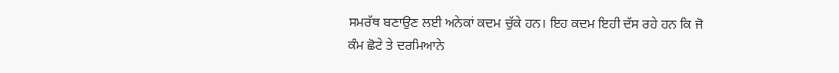ਸਮਰੱਥ ਬਣਾਉਣ ਲਈ ਅਨੇਕਾਂ ਕਦਮ ਚੁੱਕੇ ਹਨ। ਇਹ ਕਦਮ ਇਹੀ ਦੱਸ ਰਹੇ ਹਨ ਕਿ ਜੋ ਕੰਮ ਛੋਟੇ ਤੇ ਦਰਮਿਆਨੇ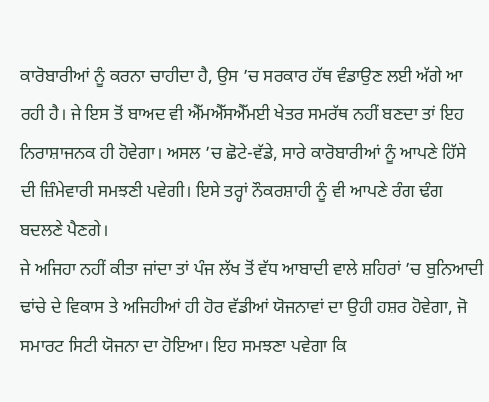ਕਾਰੋਬਾਰੀਆਂ ਨੂੰ ਕਰਨਾ ਚਾਹੀਦਾ ਹੈ, ਉਸ ’ਚ ਸਰਕਾਰ ਹੱਥ ਵੰਡਾਉਣ ਲਈ ਅੱਗੇ ਆ ਰਹੀ ਹੈ। ਜੇ ਇਸ ਤੋਂ ਬਾਅਦ ਵੀ ਐੱਮਐੱਸਐੱਮਈ ਖੇਤਰ ਸਮਰੱਥ ਨਹੀਂ ਬਣਦਾ ਤਾਂ ਇਹ ਨਿਰਾਸ਼ਾਜਨਕ ਹੀ ਹੋਵੇਗਾ। ਅਸਲ ’ਚ ਛੋਟੇ-ਵੱਡੇ, ਸਾਰੇ ਕਾਰੋਬਾਰੀਆਂ ਨੂੰ ਆਪਣੇ ਹਿੱਸੇ ਦੀ ਜ਼ਿੰਮੇਵਾਰੀ ਸਮਝਣੀ ਪਵੇਗੀ। ਇਸੇ ਤਰ੍ਹਾਂ ਨੌਕਰਸ਼ਾਹੀ ਨੂੰ ਵੀ ਆਪਣੇ ਰੰਗ ਢੰਗ ਬਦਲਣੇ ਪੈਣਗੇ।
ਜੇ ਅਜਿਹਾ ਨਹੀਂ ਕੀਤਾ ਜਾਂਦਾ ਤਾਂ ਪੰਜ ਲੱਖ ਤੋਂ ਵੱਧ ਆਬਾਦੀ ਵਾਲੇ ਸ਼ਹਿਰਾਂ ’ਚ ਬੁਨਿਆਦੀ ਢਾਂਚੇ ਦੇ ਵਿਕਾਸ ਤੇ ਅਜਿਹੀਆਂ ਹੀ ਹੋਰ ਵੱਡੀਆਂ ਯੋਜਨਾਵਾਂ ਦਾ ਉਹੀ ਹਸ਼ਰ ਹੋਵੇਗਾ, ਜੋ ਸਮਾਰਟ ਸਿਟੀ ਯੋਜਨਾ ਦਾ ਹੋਇਆ। ਇਹ ਸਮਝਣਾ ਪਵੇਗਾ ਕਿ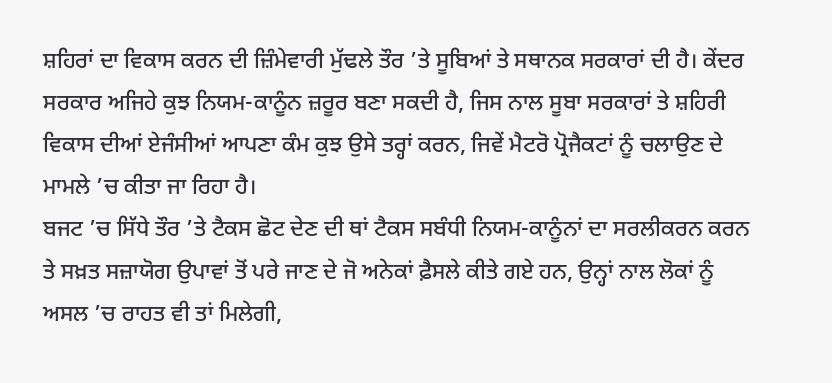ਸ਼ਹਿਰਾਂ ਦਾ ਵਿਕਾਸ ਕਰਨ ਦੀ ਜ਼ਿੰਮੇਵਾਰੀ ਮੁੱਢਲੇ ਤੌਰ ’ਤੇ ਸੂਬਿਆਂ ਤੇ ਸਥਾਨਕ ਸਰਕਾਰਾਂ ਦੀ ਹੈ। ਕੇਂਦਰ ਸਰਕਾਰ ਅਜਿਹੇ ਕੁਝ ਨਿਯਮ-ਕਾਨੂੰਨ ਜ਼ਰੂਰ ਬਣਾ ਸਕਦੀ ਹੈ, ਜਿਸ ਨਾਲ ਸੂਬਾ ਸਰਕਾਰਾਂ ਤੇ ਸ਼ਹਿਰੀ ਵਿਕਾਸ ਦੀਆਂ ਏਜੰਸੀਆਂ ਆਪਣਾ ਕੰਮ ਕੁਝ ਉਸੇ ਤਰ੍ਹਾਂ ਕਰਨ, ਜਿਵੇਂ ਮੈਟਰੋ ਪ੍ਰੋਜੈਕਟਾਂ ਨੂੰ ਚਲਾਉਣ ਦੇ ਮਾਮਲੇ ’ਚ ਕੀਤਾ ਜਾ ਰਿਹਾ ਹੈ।
ਬਜਟ ’ਚ ਸਿੱਧੇ ਤੌਰ ’ਤੇ ਟੈਕਸ ਛੋਟ ਦੇਣ ਦੀ ਥਾਂ ਟੈਕਸ ਸਬੰਧੀ ਨਿਯਮ-ਕਾਨੂੰਨਾਂ ਦਾ ਸਰਲੀਕਰਨ ਕਰਨ ਤੇ ਸਖ਼ਤ ਸਜ਼ਾਯੋਗ ਉਪਾਵਾਂ ਤੋਂ ਪਰੇ ਜਾਣ ਦੇ ਜੋ ਅਨੇਕਾਂ ਫ਼ੈਸਲੇ ਕੀਤੇ ਗਏ ਹਨ, ਉਨ੍ਹਾਂ ਨਾਲ ਲੋਕਾਂ ਨੂੰ ਅਸਲ ’ਚ ਰਾਹਤ ਵੀ ਤਾਂ ਮਿਲੇਗੀ,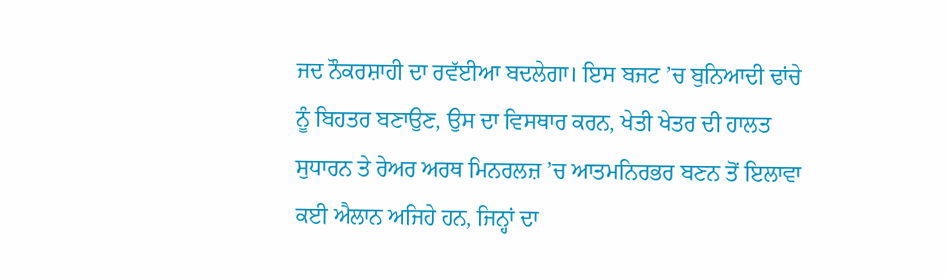ਜਦ ਨੌਕਰਸ਼ਾਹੀ ਦਾ ਰਵੱਈਆ ਬਦਲੇਗਾ। ਇਸ ਬਜਟ ’ਚ ਬੁਨਿਆਦੀ ਢਾਂਚੇ ਨੂੰ ਬਿਹਤਰ ਬਣਾਉਣ, ਉਸ ਦਾ ਵਿਸਥਾਰ ਕਰਨ, ਖੇਤੀ ਖੇਤਰ ਦੀ ਹਾਲਤ ਸੁਧਾਰਨ ਤੇ ਰੇਅਰ ਅਰਥ ਮਿਨਰਲਜ਼ ’ਚ ਆਤਮਨਿਰਭਰ ਬਣਨ ਤੋਂ ਇਲਾਵਾ ਕਈ ਐਲਾਨ ਅਜਿਹੇ ਹਨ, ਜਿਨ੍ਹਾਂ ਦਾ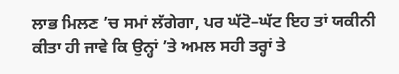ਲਾਭ ਮਿਲਣ ’ਚ ਸਮਾਂ ਲੱਗੇਗਾ, ਪਰ ਘੱਟੋ–ਘੱਟ ਇਹ ਤਾਂ ਯਕੀਨੀ ਕੀਤਾ ਹੀ ਜਾਵੇ ਕਿ ਉਨ੍ਹਾਂ ’ਤੇ ਅਮਲ ਸਹੀ ਤਰ੍ਹਾਂ ਤੇ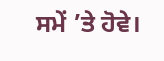ਸਮੇਂ ’ਤੇ ਹੋਵੇ।